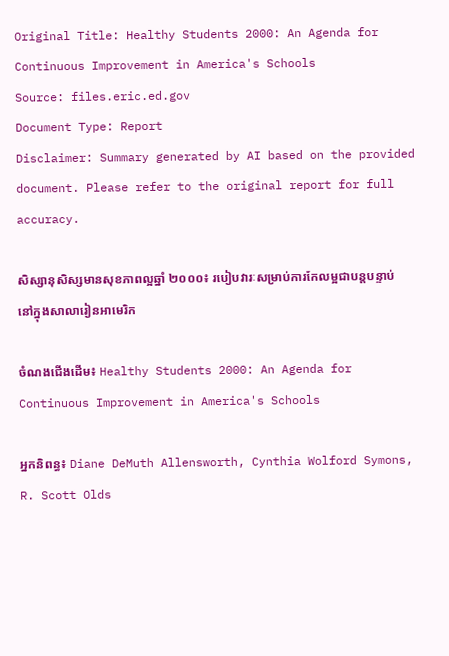Original Title: Healthy Students 2000: An Agenda for Continuous Improvement in America's Schools
Source: files.eric.ed.gov
Document Type: Report
Disclaimer: Summary generated by AI based on the provided document. Please refer to the original report for full accuracy.

សិស្សានុសិស្សមានសុខភាពល្អឆ្នាំ ២០០០៖ របៀបវារៈសម្រាប់ការកែលម្អជាបន្តបន្ទាប់នៅក្នុងសាលារៀនអាមេរិក

ចំណងជើងដើម៖ Healthy Students 2000: An Agenda for Continuous Improvement in America's Schools

អ្នកនិពន្ធ៖ Diane DeMuth Allensworth, Cynthia Wolford Symons, R. Scott Olds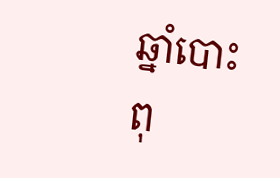ឆ្នាំបោះពុ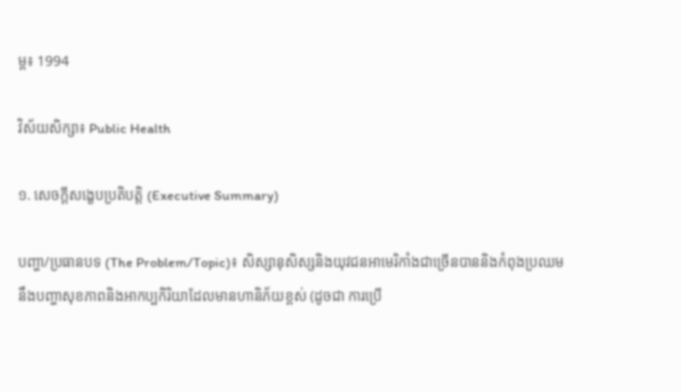ម្ព៖ 1994

វិស័យសិក្សា៖ Public Health

១. សេចក្តីសង្ខេបប្រតិបត្តិ (Executive Summary)

បញ្ហា/ប្រធានបទ (The Problem/Topic)៖ សិស្សានុសិស្សនិងយុវជនអាមេរិកាំងជាច្រើនបាននិងកំពុងប្រឈមនឹងបញ្ហាសុខភាពនិងអាកប្បកិរិយាដែលមានហានិភ័យខ្ពស់ (ដូចជា ការប្រើ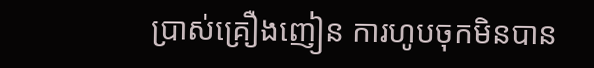ប្រាស់គ្រឿងញៀន ការហូបចុកមិនបាន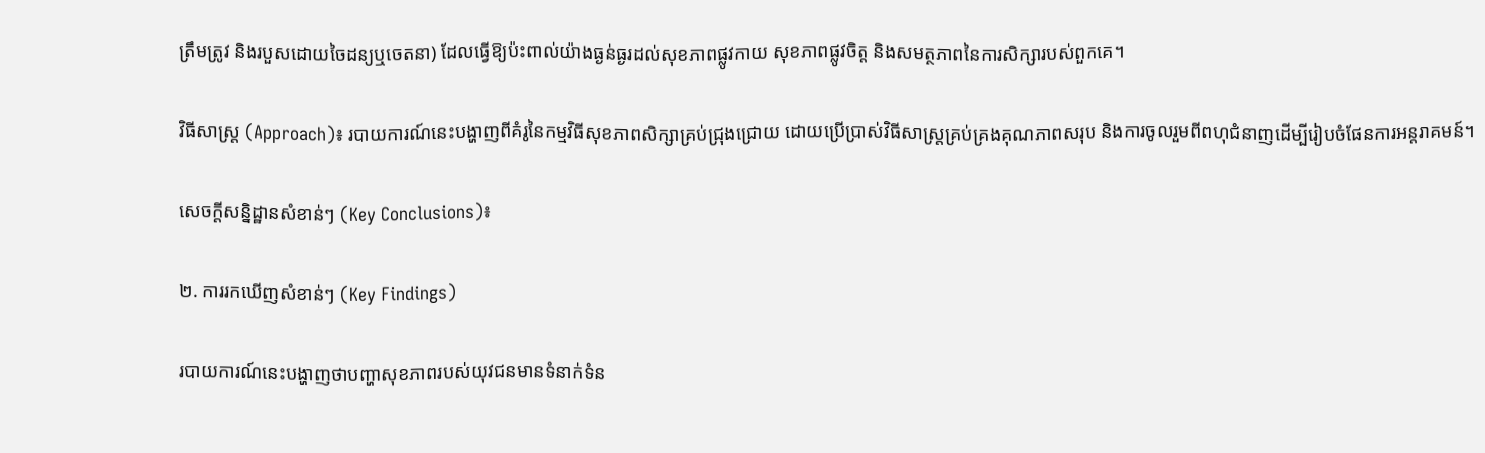ត្រឹមត្រូវ និងរបួសដោយចៃដន្យឬចេតនា) ដែលធ្វើឱ្យប៉ះពាល់យ៉ាងធ្ងន់ធ្ងរដល់សុខភាពផ្លូវកាយ សុខភាពផ្លូវចិត្ត និងសមត្ថភាពនៃការសិក្សារបស់ពួកគេ។

វិធីសាស្ត្រ (Approach)៖ របាយការណ៍នេះបង្ហាញពីគំរូនៃកម្មវិធីសុខភាពសិក្សាគ្រប់ជ្រុងជ្រោយ ដោយប្រើប្រាស់វិធីសាស្ត្រគ្រប់គ្រងគុណភាពសរុប និងការចូលរួមពីពហុជំនាញដើម្បីរៀបចំផែនការអន្តរាគមន៍។

សេចក្តីសន្និដ្ឋានសំខាន់ៗ (Key Conclusions)៖

២. ការរកឃើញសំខាន់ៗ (Key Findings)

របាយការណ៍នេះបង្ហាញថាបញ្ហាសុខភាពរបស់យុវជនមានទំនាក់ទំន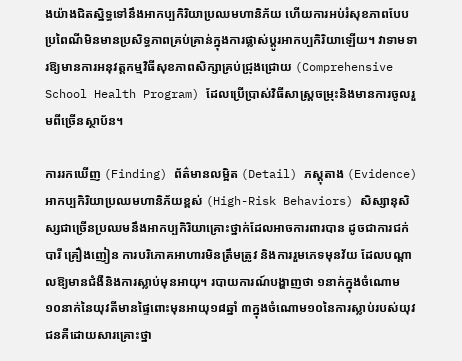ងយ៉ាងជិតស្និទ្ធទៅនឹងអាកប្បកិរិយាប្រឈមហានិភ័យ ហើយការអប់រំសុខភាពបែបប្រពៃណីមិនមានប្រសិទ្ធភាពគ្រប់គ្រាន់ក្នុងការផ្លាស់ប្តូរអាកប្បកិរិយាឡើយ។ វាទាមទារឱ្យមានការអនុវត្តកម្មវិធីសុខភាពសិក្សាគ្រប់ជ្រុងជ្រោយ (Comprehensive School Health Program) ដែលប្រើប្រាស់វិធីសាស្ត្រចម្រុះនិងមានការចូលរួមពីច្រើនស្ថាប័ន។

ការរកឃើញ (Finding) ព័ត៌មានលម្អិត (Detail) ភស្តុតាង (Evidence)
អាកប្បកិរិយាប្រឈមហានិភ័យខ្ពស់ (High-Risk Behaviors) សិស្សានុសិស្សជាច្រើនប្រឈមនឹងអាកប្បកិរិយាគ្រោះថ្នាក់ដែលអាចការពារបាន ដូចជាការជក់បារី គ្រឿងញៀន ការបរិភោគអាហារមិនត្រឹមត្រូវ និងការរួមភេទមុនវ័យ ដែលបណ្តាលឱ្យមានជំងឺនិងការស្លាប់មុនអាយុ។ របាយការណ៍បង្ហាញថា ១នាក់ក្នុងចំណោម ១០នាក់នៃយុវតីមានផ្ទៃពោះមុនអាយុ១៨ឆ្នាំ ៣ក្នុងចំណោម១០នៃការស្លាប់របស់យុវជនគឺដោយសារគ្រោះថ្នា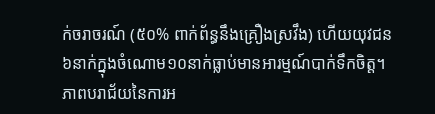ក់ចរាចរណ៍ (៥០% ពាក់ព័ន្ធនឹងគ្រឿងស្រវឹង) ហើយយុវជន៦នាក់ក្នុងចំណោម១០នាក់ធ្លាប់មានអារម្មណ៍បាក់ទឹកចិត្ត។
ភាពបរាជ័យនៃការអ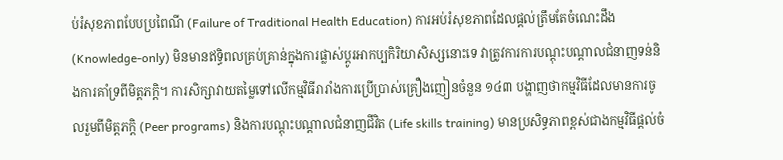ប់រំសុខភាពបែបប្រពៃណី (Failure of Traditional Health Education) ការអប់រំសុខភាពដែលផ្តល់ត្រឹមតែចំណេះដឹង (Knowledge-only) មិនមានឥទ្ធិពលគ្រប់គ្រាន់ក្នុងការផ្លាស់ប្តូរអាកប្បកិរិយាសិស្សនោះទេ វាត្រូវការការបណ្តុះបណ្តាលជំនាញទន់និងការគាំទ្រពីមិត្តភក្តិ។ ការសិក្សាវាយតម្លៃទៅលើកម្មវិធីរារាំងការប្រើប្រាស់គ្រឿងញៀនចំនួន ១៤៣ បង្ហាញថាកម្មវិធីដែលមានការចូលរួមពីមិត្តភក្តិ (Peer programs) និងការបណ្តុះបណ្តាលជំនាញជីវិត (Life skills training) មានប្រសិទ្ធភាពខ្ពស់ជាងកម្មវិធីផ្តល់ចំ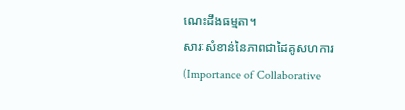ណេះដឹងធម្មតា។
សារៈសំខាន់នៃភាពជាដៃគូសហការ (Importance of Collaborative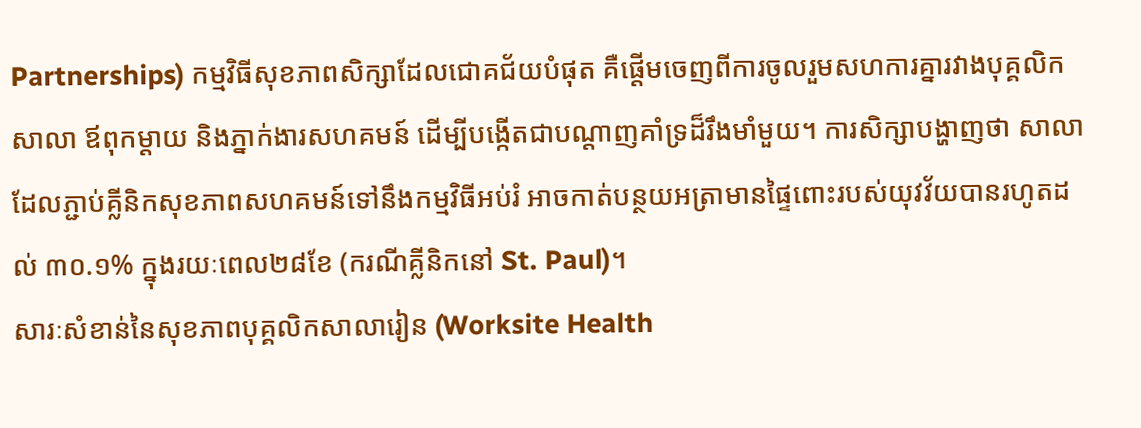Partnerships) កម្មវិធីសុខភាពសិក្សាដែលជោគជ័យបំផុត គឺផ្តើមចេញពីការចូលរួមសហការគ្នារវាងបុគ្គលិកសាលា ឪពុកម្តាយ និងភ្នាក់ងារសហគមន៍ ដើម្បីបង្កើតជាបណ្តាញគាំទ្រដ៏រឹងមាំមួយ។ ការសិក្សាបង្ហាញថា សាលាដែលភ្ជាប់គ្លីនិកសុខភាពសហគមន៍ទៅនឹងកម្មវិធីអប់រំ អាចកាត់បន្ថយអត្រាមានផ្ទៃពោះរបស់យុវវ័យបានរហូតដល់ ៣០.១% ក្នុងរយៈពេល២៨ខែ (ករណីគ្លីនិកនៅ St. Paul)។
សារៈសំខាន់នៃសុខភាពបុគ្គលិកសាលារៀន (Worksite Health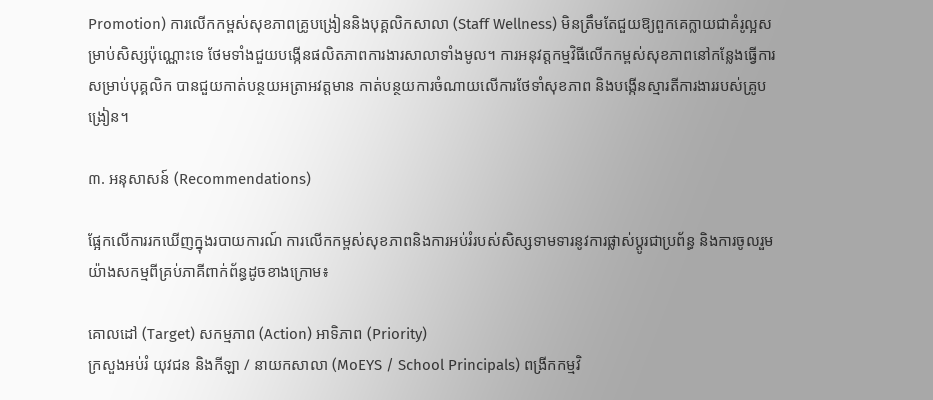Promotion) ការលើកកម្ពស់សុខភាពគ្រូបង្រៀននិងបុគ្គលិកសាលា (Staff Wellness) មិនត្រឹមតែជួយឱ្យពួកគេក្លាយជាគំរូល្អសម្រាប់សិស្សប៉ុណ្ណោះទេ ថែមទាំងជួយបង្កើនផលិតភាពការងារសាលាទាំងមូល។ ការអនុវត្តកម្មវិធីលើកកម្ពស់សុខភាពនៅកន្លែងធ្វើការសម្រាប់បុគ្គលិក បានជួយកាត់បន្ថយអត្រាអវត្តមាន កាត់បន្ថយការចំណាយលើការថែទាំសុខភាព និងបង្កើនស្មារតីការងាររបស់គ្រូបង្រៀន។

៣. អនុសាសន៍ (Recommendations)

ផ្អែកលើការរកឃើញក្នុងរបាយការណ៍ ការលើកកម្ពស់សុខភាពនិងការអប់រំរបស់សិស្សទាមទារនូវការផ្លាស់ប្តូរជាប្រព័ន្ធ និងការចូលរួមយ៉ាងសកម្មពីគ្រប់ភាគីពាក់ព័ន្ធដូចខាងក្រោម៖

គោលដៅ (Target) សកម្មភាព (Action) អាទិភាព (Priority)
ក្រសួងអប់រំ យុវជន និងកីឡា / នាយកសាលា (MoEYS / School Principals) ពង្រីកកម្មវិ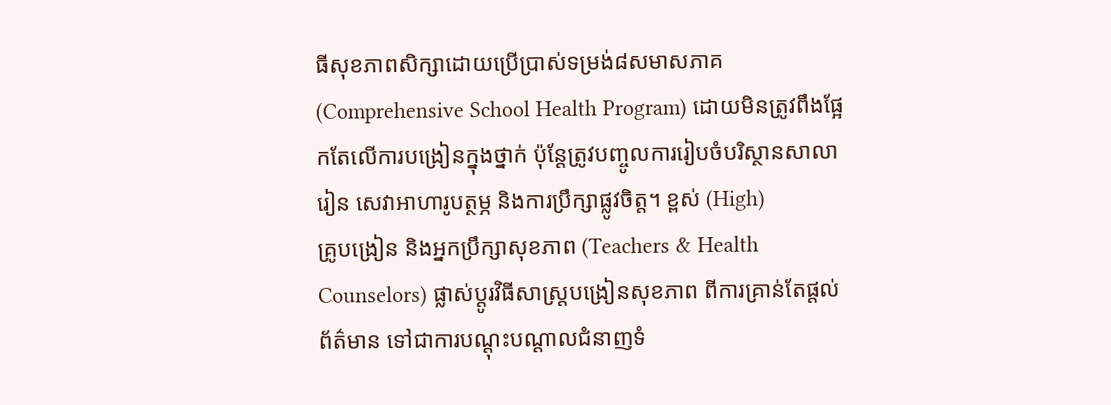ធីសុខភាពសិក្សាដោយប្រើប្រាស់ទម្រង់៨សមាសភាគ (Comprehensive School Health Program) ដោយមិនត្រូវពឹងផ្អែកតែលើការបង្រៀនក្នុងថ្នាក់ ប៉ុន្តែត្រូវបញ្ចូលការរៀបចំបរិស្ថានសាលារៀន សេវាអាហារូបត្ថម្ភ និងការប្រឹក្សាផ្លូវចិត្ត។ ខ្ពស់ (High)
គ្រូបង្រៀន និងអ្នកប្រឹក្សាសុខភាព (Teachers & Health Counselors) ផ្លាស់ប្តូរវិធីសាស្ត្របង្រៀនសុខភាព ពីការគ្រាន់តែផ្តល់ព័ត៌មាន ទៅជាការបណ្តុះបណ្តាលជំនាញទំ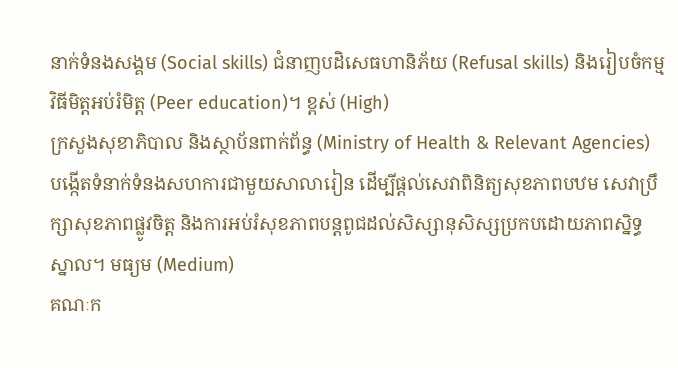នាក់ទំនងសង្គម (Social skills) ជំនាញបដិសេធហានិភ័យ (Refusal skills) និងរៀបចំកម្មវិធីមិត្តអប់រំមិត្ត (Peer education)។ ខ្ពស់ (High)
ក្រសួងសុខាភិបាល និងស្ថាប័នពាក់ព័ន្ធ (Ministry of Health & Relevant Agencies) បង្កើតទំនាក់ទំនងសហការជាមួយសាលារៀន ដើម្បីផ្តល់សេវាពិនិត្យសុខភាពបឋម សេវាប្រឹក្សាសុខភាពផ្លូវចិត្ត និងការអប់រំសុខភាពបន្តពូជដល់សិស្សានុសិស្សប្រកបដោយភាពស្និទ្ធស្នាល។ មធ្យម (Medium)
គណៈក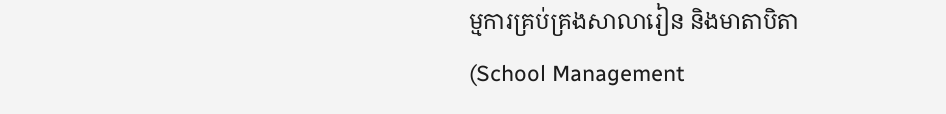ម្មការគ្រប់គ្រងសាលារៀន និងមាតាបិតា (School Management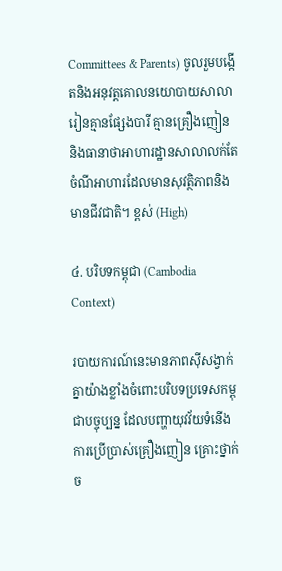Committees & Parents) ចូលរួមបង្កើតនិងអនុវត្តគោលនយោបាយសាលារៀនគ្មានផ្សែងបារី គ្មានគ្រឿងញៀន និងធានាថាអាហារដ្ឋានសាលាលក់តែចំណីអាហារដែលមានសុវត្ថិភាពនិងមានជីវជាតិ។ ខ្ពស់ (High)

៤. បរិបទកម្ពុជា (Cambodia Context)

របាយការណ៍នេះមានភាពស៊ីសង្វាក់គ្នាយ៉ាងខ្លាំងចំពោះបរិបទប្រទេសកម្ពុជាបច្ចុប្បន្ន ដែលបញ្ហាយុវវ័យទំនើង ការប្រើប្រាស់គ្រឿងញៀន គ្រោះថ្នាក់ច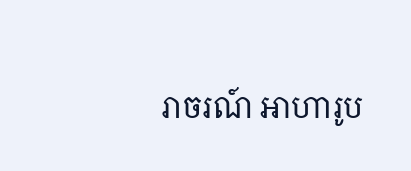រាចរណ៍ អាហារូប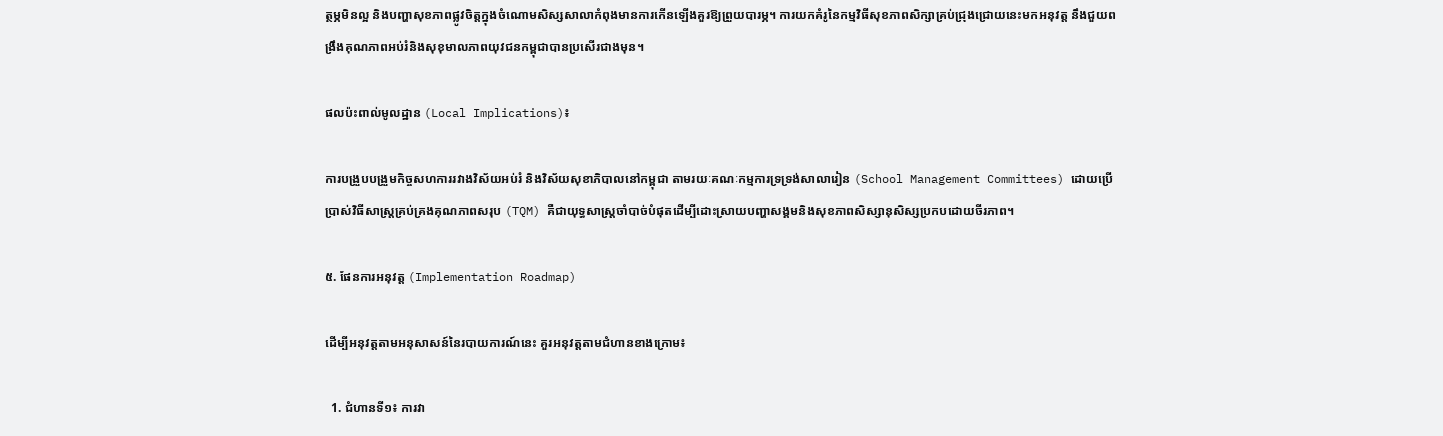ត្ថម្ភមិនល្អ និងបញ្ហាសុខភាពផ្លូវចិត្តក្នុងចំណោមសិស្សសាលាកំពុងមានការកើនឡើងគួរឱ្យព្រួយបារម្ភ។ ការយកគំរូនៃកម្មវិធីសុខភាពសិក្សាគ្រប់ជ្រុងជ្រោយនេះមកអនុវត្ត នឹងជួយពង្រឹងគុណភាពអប់រំនិងសុខុមាលភាពយុវជនកម្ពុជាបានប្រសើរជាងមុន។

ផលប៉ះពាល់មូលដ្ឋាន (Local Implications)៖

ការបង្រួបបង្រួមកិច្ចសហការរវាងវិស័យអប់រំ និងវិស័យសុខាភិបាលនៅកម្ពុជា តាមរយៈគណៈកម្មការទ្រទ្រង់សាលារៀន (School Management Committees) ដោយប្រើប្រាស់វិធីសាស្ត្រគ្រប់គ្រងគុណភាពសរុប (TQM) គឺជាយុទ្ធសាស្ត្រចាំបាច់បំផុតដើម្បីដោះស្រាយបញ្ហាសង្គមនិងសុខភាពសិស្សានុសិស្សប្រកបដោយចីរភាព។

៥. ផែនការអនុវត្ត (Implementation Roadmap)

ដើម្បីអនុវត្តតាមអនុសាសន៍នៃរបាយការណ៍នេះ គួរអនុវត្តតាមជំហានខាងក្រោម៖

  1. ជំហានទី១៖ ការវា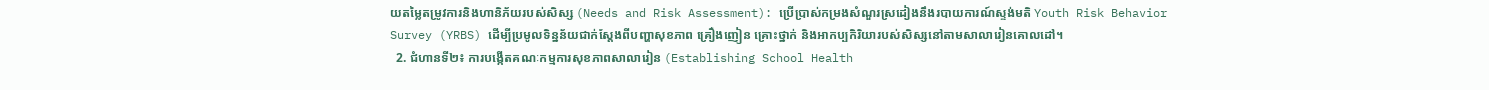យតម្លៃតម្រូវការនិងហានិភ័យរបស់សិស្ស (Needs and Risk Assessment): ប្រើប្រាស់កម្រងសំណួរស្រដៀងនឹងរបាយការណ៍ស្ទង់មតិ Youth Risk Behavior Survey (YRBS) ដើម្បីប្រមូលទិន្នន័យជាក់ស្តែងពីបញ្ហាសុខភាព គ្រឿងញៀន គ្រោះថ្នាក់ និងអាកប្បកិរិយារបស់សិស្សនៅតាមសាលារៀនគោលដៅ។
  2. ជំហានទី២៖ ការបង្កើតគណៈកម្មការសុខភាពសាលារៀន (Establishing School Health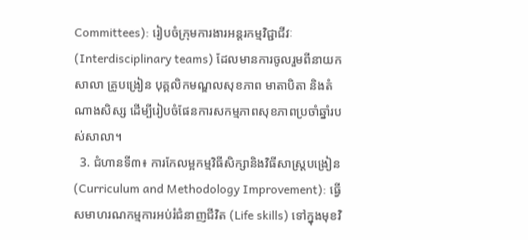Committees): រៀបចំក្រុមការងារអន្តរកម្មវិជ្ជាជីវៈ (Interdisciplinary teams) ដែលមានការចូលរួមពីនាយកសាលា គ្រូបង្រៀន បុគ្គលិកមណ្ឌលសុខភាព មាតាបិតា និងតំណាងសិស្ស ដើម្បីរៀបចំផែនការសកម្មភាពសុខភាពប្រចាំឆ្នាំរបស់សាលា។
  3. ជំហានទី៣៖ ការកែលម្អកម្មវិធីសិក្សានិងវិធីសាស្ត្របង្រៀន (Curriculum and Methodology Improvement): ធ្វើសមាហរណកម្មការអប់រំជំនាញជីវិត (Life skills) ទៅក្នុងមុខវិ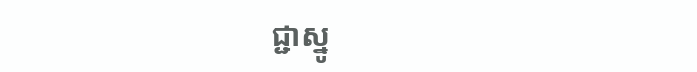ជ្ជាស្នូ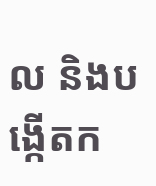ល និងបង្កើតក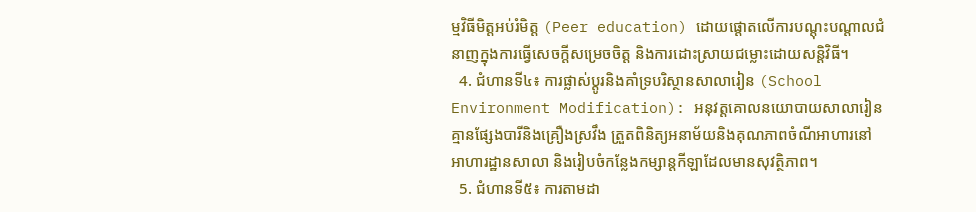ម្មវិធីមិត្តអប់រំមិត្ត (Peer education) ដោយផ្តោតលើការបណ្តុះបណ្តាលជំនាញក្នុងការធ្វើសេចក្តីសម្រេចចិត្ត និងការដោះស្រាយជម្លោះដោយសន្តិវិធី។
  4. ជំហានទី៤៖ ការផ្លាស់ប្តូរនិងគាំទ្របរិស្ថានសាលារៀន (School Environment Modification): អនុវត្តគោលនយោបាយសាលារៀនគ្មានផ្សែងបារីនិងគ្រឿងស្រវឹង ត្រួតពិនិត្យអនាម័យនិងគុណភាពចំណីអាហារនៅអាហារដ្ឋានសាលា និងរៀបចំកន្លែងកម្សាន្តកីឡាដែលមានសុវត្ថិភាព។
  5. ជំហានទី៥៖ ការតាមដា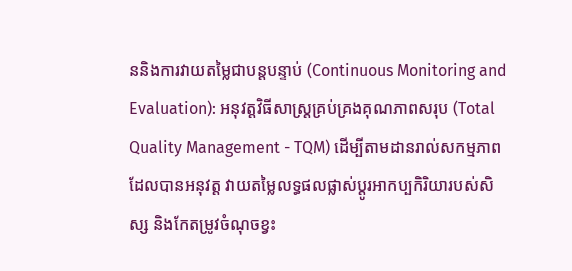ននិងការវាយតម្លៃជាបន្តបន្ទាប់ (Continuous Monitoring and Evaluation): អនុវត្តវិធីសាស្ត្រគ្រប់គ្រងគុណភាពសរុប (Total Quality Management - TQM) ដើម្បីតាមដានរាល់សកម្មភាពដែលបានអនុវត្ត វាយតម្លៃលទ្ធផលផ្លាស់ប្តូរអាកប្បកិរិយារបស់សិស្ស និងកែតម្រូវចំណុចខ្វះ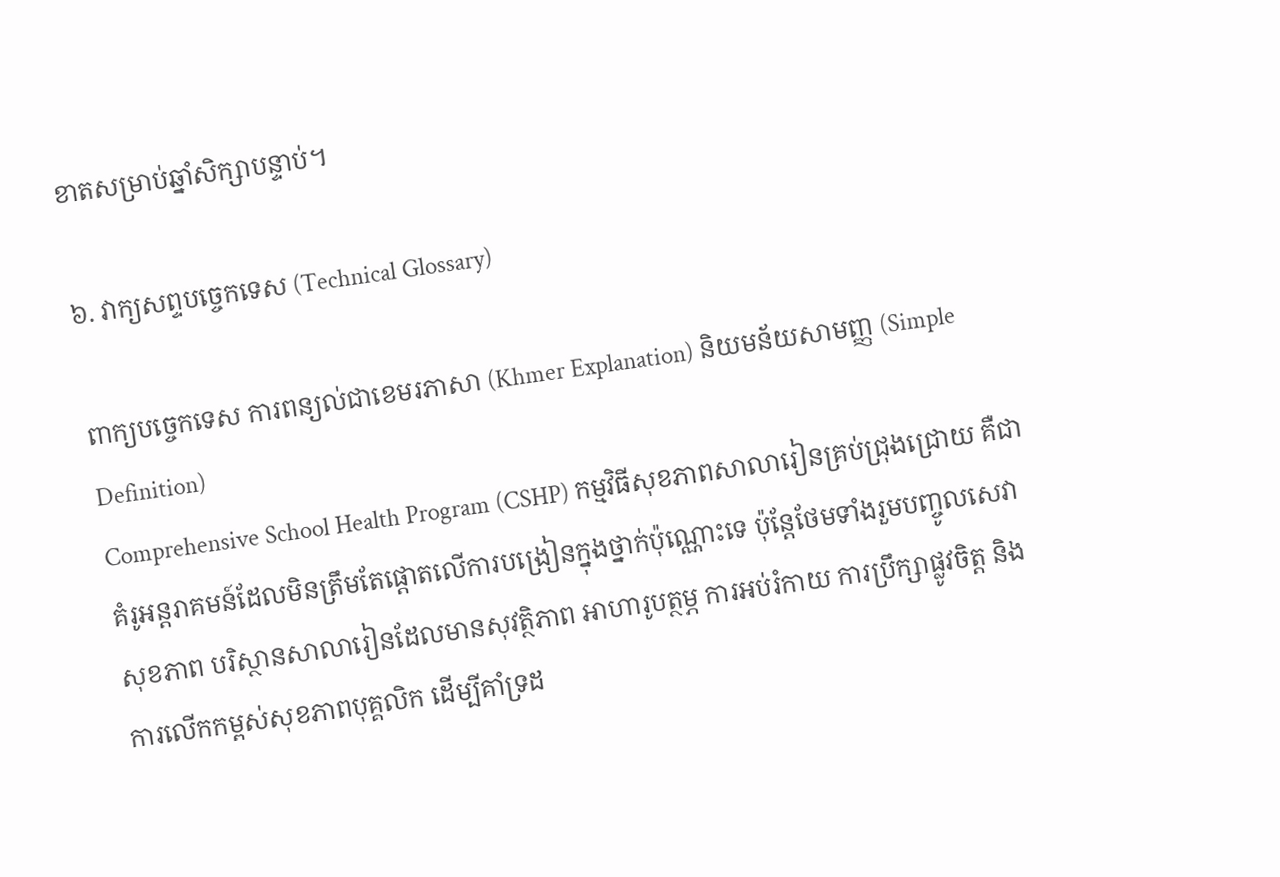ខាតសម្រាប់ឆ្នាំសិក្សាបន្ទាប់។

៦. វាក្យសព្ទបច្ចេកទេស (Technical Glossary)

ពាក្យបច្ចេកទេស ការពន្យល់ជាខេមរភាសា (Khmer Explanation) និយមន័យសាមញ្ញ (Simple Definition)
Comprehensive School Health Program (CSHP) កម្មវិធីសុខភាពសាលារៀនគ្រប់ជ្រុងជ្រោយ គឺជាគំរូអន្តរាគមន៍ដែលមិនត្រឹមតែផ្តោតលើការបង្រៀនក្នុងថ្នាក់ប៉ុណ្ណោះទេ ប៉ុន្តែថែមទាំងរួមបញ្ចូលសេវាសុខភាព បរិស្ថានសាលារៀនដែលមានសុវត្ថិភាព អាហារូបត្ថម្ភ ការអប់រំកាយ ការប្រឹក្សាផ្លូវចិត្ត និងការលើកកម្ពស់សុខភាពបុគ្គលិក ដើម្បីគាំទ្រដ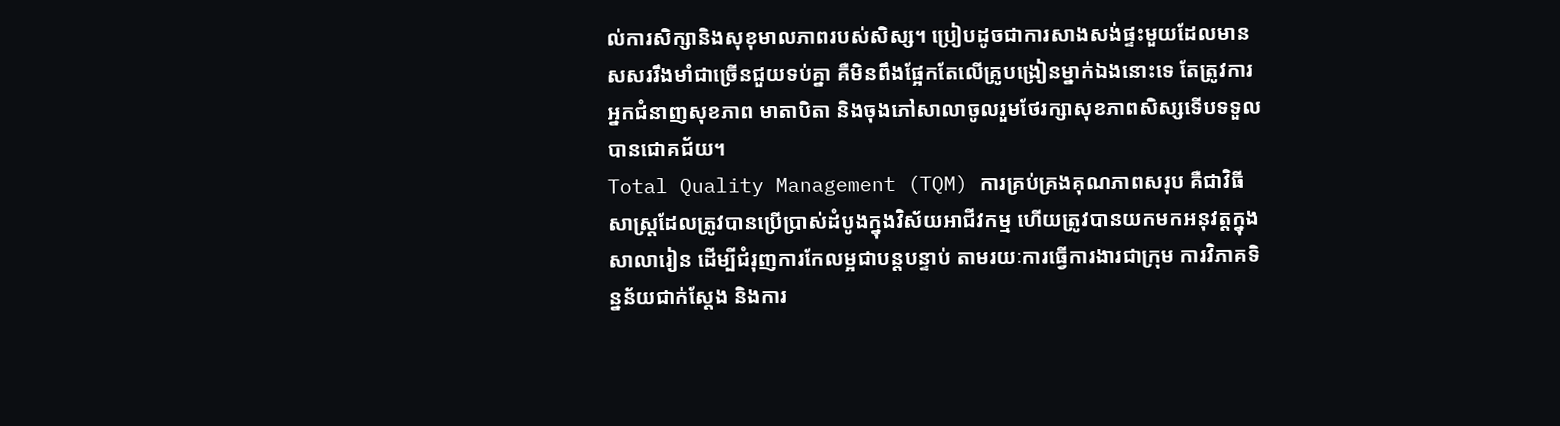ល់ការសិក្សានិងសុខុមាលភាពរបស់សិស្ស។ ប្រៀបដូចជាការសាងសង់ផ្ទះមួយដែលមានសសររឹងមាំជាច្រើនជួយទប់គ្នា គឺមិនពឹងផ្អែកតែលើគ្រូបង្រៀនម្នាក់ឯងនោះទេ តែត្រូវការអ្នកជំនាញសុខភាព មាតាបិតា និងចុងភៅសាលាចូលរួមថែរក្សាសុខភាពសិស្សទើបទទួលបានជោគជ័យ។
Total Quality Management (TQM) ការគ្រប់គ្រងគុណភាពសរុប គឺជាវិធីសាស្ត្រដែលត្រូវបានប្រើប្រាស់ដំបូងក្នុងវិស័យអាជីវកម្ម ហើយត្រូវបានយកមកអនុវត្តក្នុងសាលារៀន ដើម្បីជំរុញការកែលម្អជាបន្តបន្ទាប់ តាមរយៈការធ្វើការងារជាក្រុម ការវិភាគទិន្នន័យជាក់ស្តែង និងការ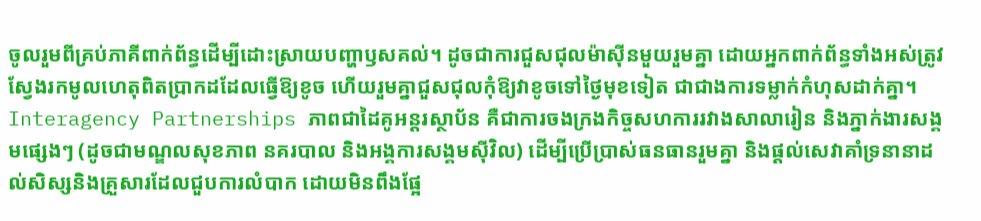ចូលរួមពីគ្រប់ភាគីពាក់ព័ន្ធដើម្បីដោះស្រាយបញ្ហាឫសគល់។ ដូចជាការជួសជុលម៉ាស៊ីនមួយរួមគ្នា ដោយអ្នកពាក់ព័ន្ធទាំងអស់ត្រូវស្វែងរកមូលហេតុពិតប្រាកដដែលធ្វើឱ្យខូច ហើយរួមគ្នាជួសជុលកុំឱ្យវាខូចទៅថ្ងៃមុខទៀត ជាជាងការទម្លាក់កំហុសដាក់គ្នា។
Interagency Partnerships ភាពជាដៃគូអន្តរស្ថាប័ន គឺជាការចងក្រងកិច្ចសហការរវាងសាលារៀន និងភ្នាក់ងារសង្គមផ្សេងៗ (ដូចជាមណ្ឌលសុខភាព នគរបាល និងអង្គការសង្គមស៊ីវិល) ដើម្បីប្រើប្រាស់ធនធានរួមគ្នា និងផ្តល់សេវាគាំទ្រនានាដល់សិស្សនិងគ្រួសារដែលជួបការលំបាក ដោយមិនពឹងផ្អែ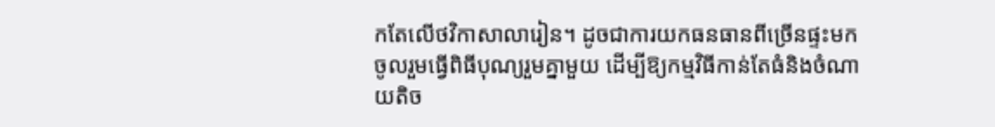កតែលើថវិកាសាលារៀន។ ដូចជាការយកធនធានពីច្រើនផ្ទះមកចូលរួមធ្វើពិធីបុណ្យរួមគ្នាមួយ ដើម្បីឱ្យកម្មវិធីកាន់តែធំនិងចំណាយតិច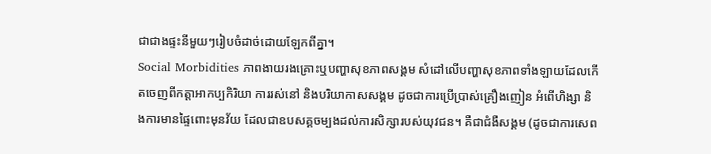ជាជាងផ្ទះនីមួយៗរៀបចំដាច់ដោយឡែកពីគ្នា។
Social Morbidities ភាពងាយរងគ្រោះឬបញ្ហាសុខភាពសង្គម សំដៅលើបញ្ហាសុខភាពទាំងឡាយដែលកើតចេញពីកត្តាអាកប្បកិរិយា ការរស់នៅ និងបរិយាកាសសង្គម ដូចជាការប្រើប្រាស់គ្រឿងញៀន អំពើហិង្សា និងការមានផ្ទៃពោះមុនវ័យ ដែលជាឧបសគ្គចម្បងដល់ការសិក្សារបស់យុវជន។ គឺជាជំងឺសង្គម (ដូចជាការសេព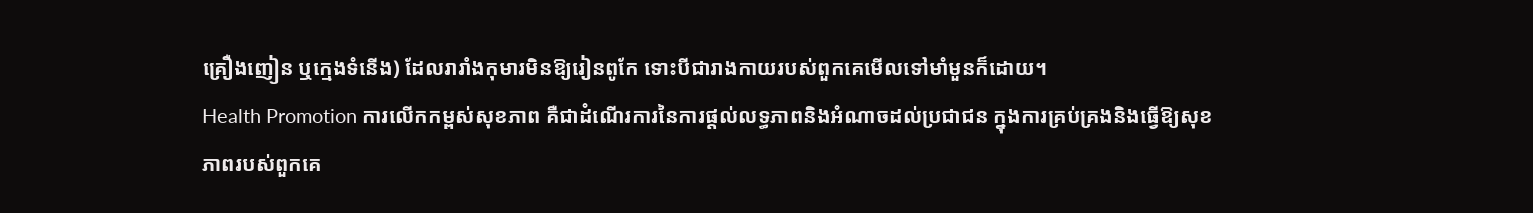គ្រឿងញៀន ឬក្មេងទំនើង) ដែលរារាំងកុមារមិនឱ្យរៀនពូកែ ទោះបីជារាងកាយរបស់ពួកគេមើលទៅមាំមួនក៏ដោយ។
Health Promotion ការលើកកម្ពស់សុខភាព គឺជាដំណើរការនៃការផ្តល់លទ្ធភាពនិងអំណាចដល់ប្រជាជន ក្នុងការគ្រប់គ្រងនិងធ្វើឱ្យសុខភាពរបស់ពួកគេ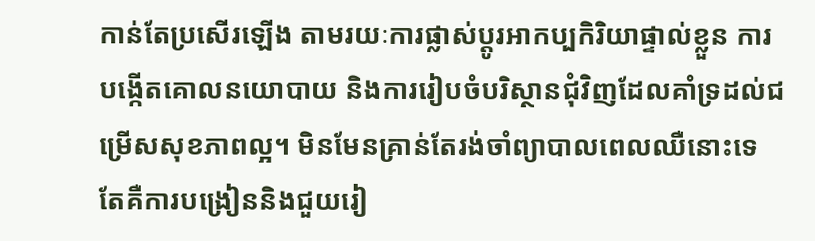កាន់តែប្រសើរឡើង តាមរយៈការផ្លាស់ប្តូរអាកប្បកិរិយាផ្ទាល់ខ្លួន ការបង្កើតគោលនយោបាយ និងការរៀបចំបរិស្ថានជុំវិញដែលគាំទ្រដល់ជម្រើសសុខភាពល្អ។ មិនមែនគ្រាន់តែរង់ចាំព្យាបាលពេលឈឺនោះទេ តែគឺការបង្រៀននិងជួយរៀ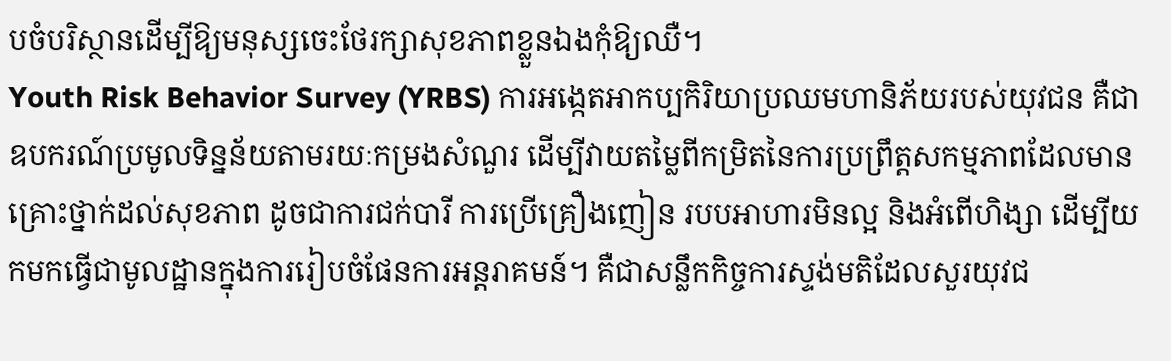បចំបរិស្ថានដើម្បីឱ្យមនុស្សចេះថែរក្សាសុខភាពខ្លួនឯងកុំឱ្យឈឺ។
Youth Risk Behavior Survey (YRBS) ការអង្កេតអាកប្បកិរិយាប្រឈមហានិភ័យរបស់យុវជន គឺជាឧបករណ៍ប្រមូលទិន្នន័យតាមរយៈកម្រងសំណួរ ដើម្បីវាយតម្លៃពីកម្រិតនៃការប្រព្រឹត្តសកម្មភាពដែលមានគ្រោះថ្នាក់ដល់សុខភាព ដូចជាការជក់បារី ការប្រើគ្រឿងញៀន របបអាហារមិនល្អ និងអំពើហិង្សា ដើម្បីយកមកធ្វើជាមូលដ្ឋានក្នុងការរៀបចំផែនការអន្តរាគមន៍។ គឺជាសន្លឹកកិច្ចការស្ទង់មតិដែលសួរយុវជ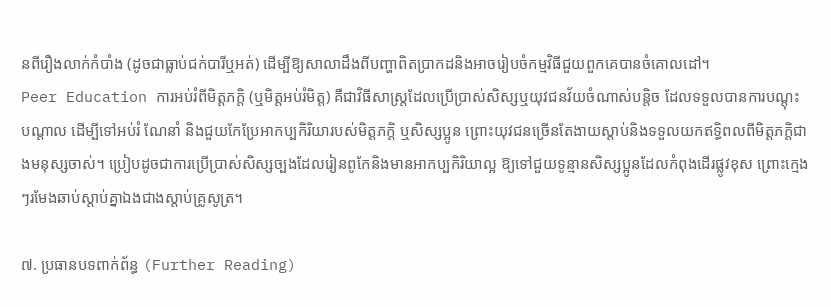នពីរឿងលាក់កំបាំង (ដូចជាធ្លាប់ជក់បារីឬអត់) ដើម្បីឱ្យសាលាដឹងពីបញ្ហាពិតប្រាកដនិងអាចរៀបចំកម្មវិធីជួយពួកគេបានចំគោលដៅ។
Peer Education ការអប់រំពីមិត្តភក្តិ (ឬមិត្តអប់រំមិត្ត) គឺជាវិធីសាស្ត្រដែលប្រើប្រាស់សិស្សឬយុវជនវ័យចំណាស់បន្តិច ដែលទទួលបានការបណ្តុះបណ្តាល ដើម្បីទៅអប់រំ ណែនាំ និងជួយកែប្រែអាកប្បកិរិយារបស់មិត្តភក្តិ ឬសិស្សប្អូន ព្រោះយុវជនច្រើនតែងាយស្តាប់និងទទួលយកឥទ្ធិពលពីមិត្តភក្តិជាងមនុស្សចាស់។ ប្រៀបដូចជាការប្រើប្រាស់សិស្សច្បងដែលរៀនពូកែនិងមានអាកប្បកិរិយាល្អ ឱ្យទៅជួយទូន្មានសិស្សប្អូនដែលកំពុងដើរផ្លូវខុស ព្រោះក្មេងៗរមែងឆាប់ស្តាប់គ្នាឯងជាងស្តាប់គ្រូសូត្រ។

៧. ប្រធានបទពាក់ព័ន្ធ (Further Reading)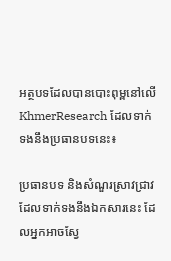អត្ថបទដែលបានបោះពុម្ពនៅលើ KhmerResearch ដែលទាក់ទងនឹងប្រធានបទនេះ៖

ប្រធានបទ និងសំណួរស្រាវជ្រាវដែលទាក់ទងនឹងឯកសារនេះ ដែលអ្នកអាចស្វែ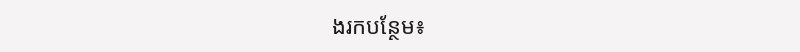ងរកបន្ថែម៖